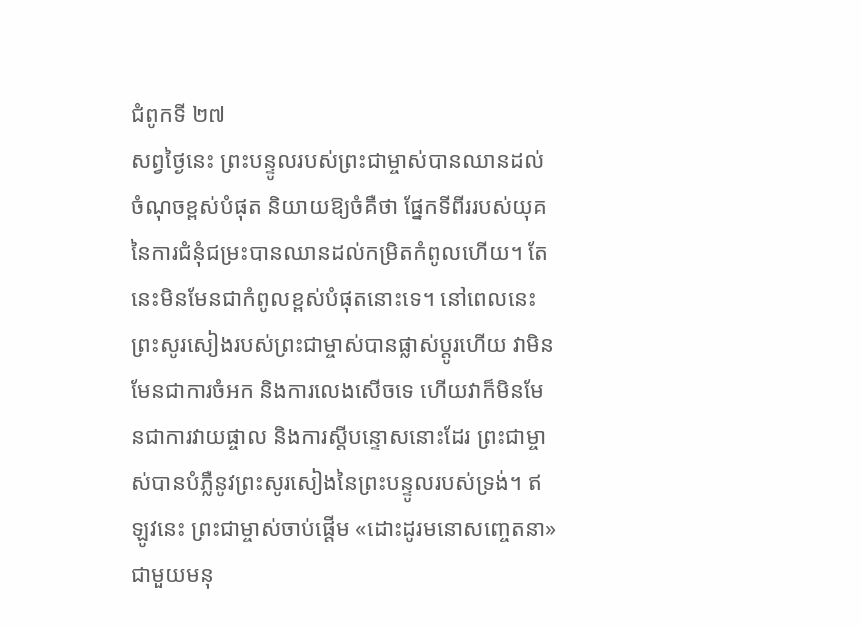ជំពូកទី ២៧
សព្វថ្ងៃនេះ ព្រះបន្ទូលរបស់ព្រះជាម្ចាស់បានឈានដល់ចំណុចខ្ពស់បំផុត និយាយឱ្យចំគឺថា ផ្នែកទីពីររបស់យុគនៃការជំនុំជម្រះបានឈានដល់កម្រិតកំពូលហើយ។ តែនេះមិនមែនជាកំពូលខ្ពស់បំផុតនោះទេ។ នៅពេលនេះ ព្រះសូរសៀងរបស់ព្រះជាម្ចាស់បានផ្លាស់ប្ដូរហើយ វាមិនមែនជាការចំអក និងការលេងសើចទេ ហើយវាក៏មិនមែនជាការវាយផ្ចាល និងការស្តីបន្ទោសនោះដែរ ព្រះជាម្ចាស់បានបំភ្លឺនូវព្រះសូរសៀងនៃព្រះបន្ទូលរបស់ទ្រង់។ ឥឡូវនេះ ព្រះជាម្ចាស់ចាប់ផ្ដើម «ដោះដូរមនោសញ្ចេតនា» ជាមួយមនុ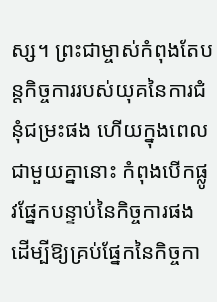ស្ស។ ព្រះជាម្ចាស់កំពុងតែបន្តកិច្ចការរបស់យុគនៃការជំនុំជម្រះផង ហើយក្នុងពេលជាមួយគ្នានោះ កំពុងបើកផ្លូវផ្នែកបន្ទាប់នៃកិច្ចការផង ដើម្បីឱ្យគ្រប់ផ្នែកនៃកិច្ចកា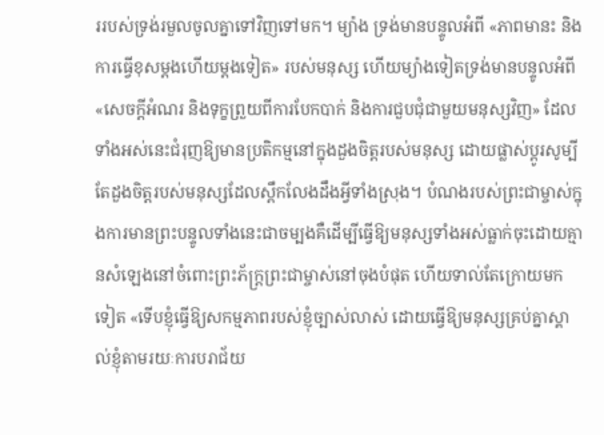ររបស់ទ្រង់រមួលចូលគ្នាទៅវិញទៅមក។ ម្យ៉ាង ទ្រង់មានបន្ទូលអំពី «ភាពមានះ និងការធ្វើខុសម្ដងហើយម្ដងទៀត» របស់មនុស្ស ហើយម្យ៉ាងទៀតទ្រង់មានបន្ទូលអំពី «សេចក្ដីអំណរ និងទុក្ខព្រួយពីការបែកបាក់ និងការជួបជុំជាមួយមនុស្សវិញ» ដែលទាំងអស់នេះជំរុញឱ្យមានប្រតិកម្មនៅក្នុងដួងចិត្តរបស់មនុស្ស ដោយផ្លាស់ប្ដូរសូម្បីតែដួងចិត្តរបស់មនុស្សដែលស្ពឹកលែងដឹងអ្វីទាំងស្រុង។ បំណងរបស់ព្រះជាម្ចាស់ក្នុងការមានព្រះបន្ទូលទាំងនេះជាចម្បងគឺដើម្បីធ្វើឱ្យមនុស្សទាំងអស់ធ្លាក់ចុះដោយគ្មានសំឡេងនៅចំពោះព្រះភ័ក្ដ្រព្រះជាម្ចាស់នៅចុងបំផុត ហើយទាល់តែក្រោយមកទៀត «ទើបខ្ញុំធ្វើឱ្យសកម្មភាពរបស់ខ្ញុំច្បាស់លាស់ ដោយធ្វើឱ្យមនុស្សគ្រប់គ្នាស្គាល់ខ្ញុំតាមរយៈការបរាជ័យ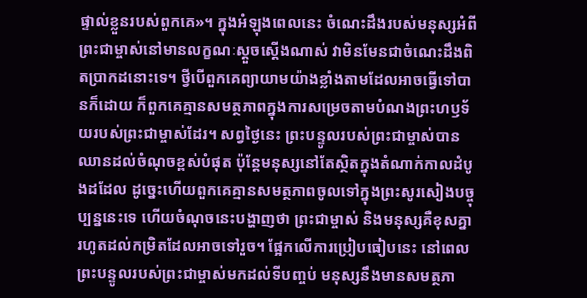ផ្ទាល់ខ្លួនរបស់ពួកគេ»។ ក្នុងអំឡុងពេលនេះ ចំណេះដឹងរបស់មនុស្សអំពីព្រះជាម្ចាស់នៅមានលក្ខណៈស្ដួចស្ដើងណាស់ វាមិនមែនជាចំណេះដឹងពិតប្រាកដនោះទេ។ ថ្វីបើពួកគេព្យាយាមយ៉ាងខ្លាំងតាមដែលអាចធ្វើទៅបានក៏ដោយ ក៏ពួកគេគ្មានសមត្ថភាពក្នុងការសម្រេចតាមបំណងព្រះហឫទ័យរបស់ព្រះជាម្ចាស់ដែរ។ សព្វថ្ងៃនេះ ព្រះបន្ទូលរបស់ព្រះជាម្ចាស់បានឈានដល់ចំណុចខ្ពស់បំផុត ប៉ុន្តែមនុស្សនៅតែស្ថិតក្នុងតំណាក់កាលដំបូងដដែល ដូច្នេះហើយពួកគេគ្មានសមត្ថភាពចូលទៅក្នុងព្រះសូរសៀងបច្ចុប្បន្ននេះទេ ហើយចំណុចនេះបង្ហាញថា ព្រះជាម្ចាស់ និងមនុស្សគឺខុសគ្នារហូតដល់កម្រិតដែលអាចទៅរួច។ ផ្អែកលើការប្រៀបធៀបនេះ នៅពេលព្រះបន្ទូលរបស់ព្រះជាម្ចាស់មកដល់ទីបញ្ចប់ មនុស្សនឹងមានសមត្ថភា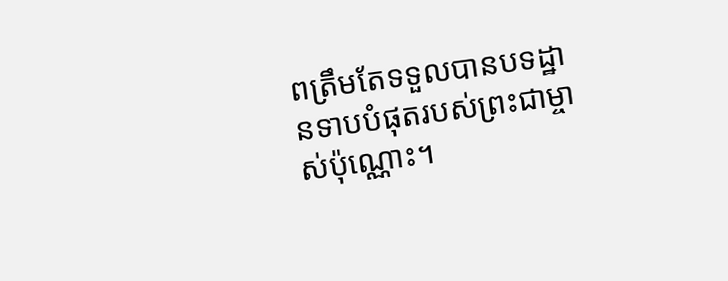ពត្រឹមតែទទួលបានបទដ្ឋានទាបបំផុតរបស់ព្រះជាម្ចាស់ប៉ុណ្ណោះ។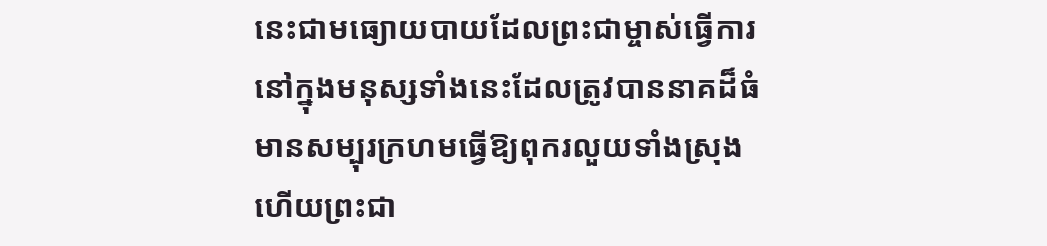នេះជាមធ្យោយបាយដែលព្រះជាម្ចាស់ធ្វើការនៅក្នុងមនុស្សទាំងនេះដែលត្រូវបាននាគដ៏ធំមានសម្បុរក្រហមធ្វើឱ្យពុករលួយទាំងស្រុង ហើយព្រះជា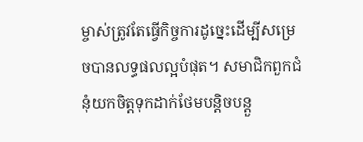ម្ចាស់ត្រូវតែធ្វើកិច្ចការដូច្នេះដើម្បីសម្រេចបានលទ្ធផលល្អបំផុត។ សមាជិកពួកជំនុំយកចិត្តទុកដាក់ថែមបន្តិចបន្តួ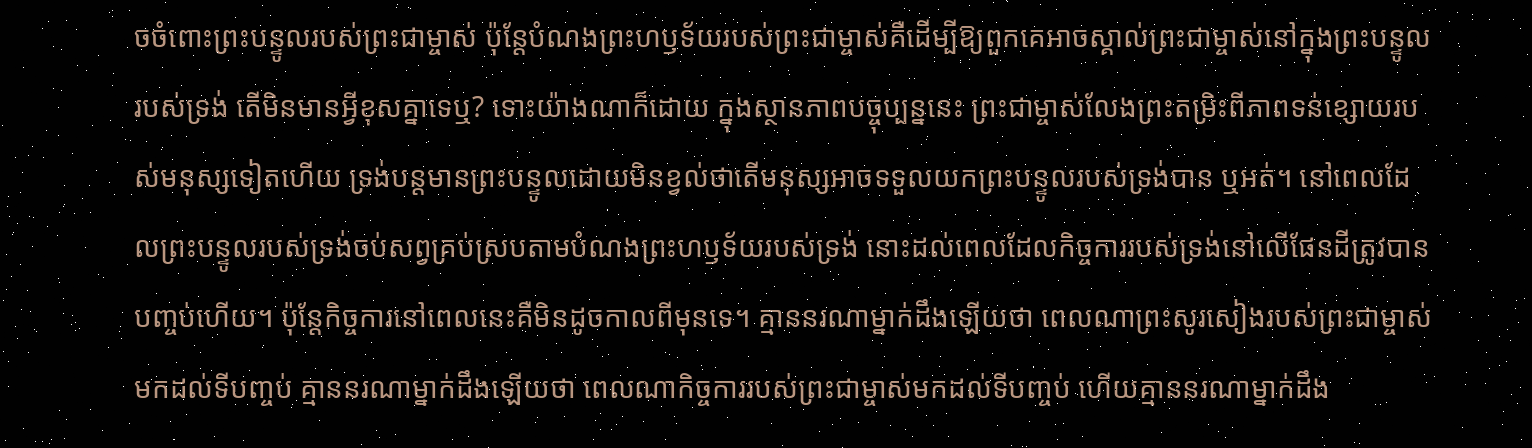ចចំពោះព្រះបន្ទូលរបស់ព្រះជាម្ចាស់ ប៉ុន្តែបំណងព្រះហឫទ័យរបស់ព្រះជាម្ចាស់គឺដើម្បីឱ្យពួកគេអាចស្គាល់ព្រះជាម្ចាស់នៅក្នុងព្រះបន្ទូលរបស់ទ្រង់ តើមិនមានអ្វីខុសគ្នាទេឬ? ទោះយ៉ាងណាក៏ដោយ ក្នុងស្ថានភាពបច្ចុប្បន្ននេះ ព្រះជាម្ចាស់លែងព្រះតម្រិះពីភាពទន់ខ្សោយរបស់មនុស្សទៀតហើយ ទ្រង់បន្តមានព្រះបន្ទូលដោយមិនខ្វល់ថាតើមនុស្សអាចទទួលយកព្រះបន្ទូលរបស់ទ្រង់បាន ឬអត់។ នៅពេលដែលព្រះបន្ទូលរបស់ទ្រង់ចប់សព្វគ្រប់ស្របតាមបំណងព្រះហឫទ័យរបស់ទ្រង់ នោះដល់ពេលដែលកិច្ចការរបស់ទ្រង់នៅលើផែនដីត្រូវបានបញ្ចប់ហើយ។ ប៉ុន្តែកិច្ចការនៅពេលនេះគឺមិនដូចកាលពីមុនទេ។ គ្មាននរណាម្នាក់ដឹងឡើយថា ពេលណាព្រះសូរសៀងរបស់ព្រះជាម្ចាស់មកដល់ទីបញ្ចប់ គ្មាននរណាម្នាក់ដឹងឡើយថា ពេលណាកិច្ចការរបស់ព្រះជាម្ចាស់មកដល់ទីបញ្ចប់ ហើយគ្មាននរណាម្នាក់ដឹង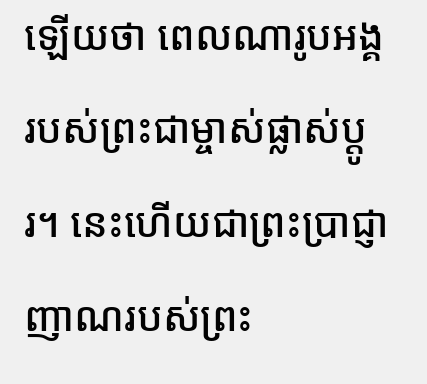ឡើយថា ពេលណារូបអង្គរបស់ព្រះជាម្ចាស់ផ្លាស់ប្តូរ។ នេះហើយជាព្រះប្រាជ្ញាញាណរបស់ព្រះ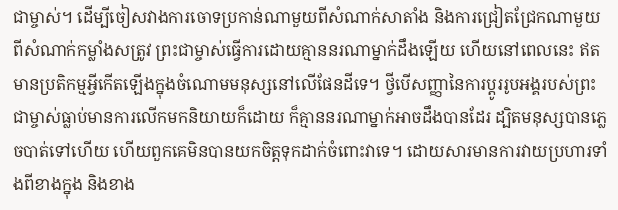ជាម្ចាស់។ ដើម្បីចៀសវាងការចោទប្រកាន់ណាមួយពីសំណាក់សាតាំង និងការជ្រៀតជ្រែកណាមួយពីសំណាក់កម្លាំងសត្រូវ ព្រះជាម្ចាស់ធ្វើការដោយគ្មាននរណាម្នាក់ដឹងឡើយ ហើយនៅពេលនេះ ឥតមានប្រតិកម្មអ្វីកើតឡើងក្នុងចំណោមមនុស្សនៅលើផែនដីទេ។ ថ្វីបើសញ្ញានៃការប្ដូររូបអង្គរបស់ព្រះជាម្ចាស់ធ្លាប់មានការលើកមកនិយាយក៏ដោយ ក៏គ្មាននរណាម្នាក់អាចដឹងបានដែរ ដ្បិតមនុស្សបានភ្លេចបាត់ទៅហើយ ហើយពួកគេមិនបានយកចិត្តទុកដាក់ចំពោះវាទេ។ ដោយសារមានការវាយប្រហារទាំងពីខាងក្នុង និងខាង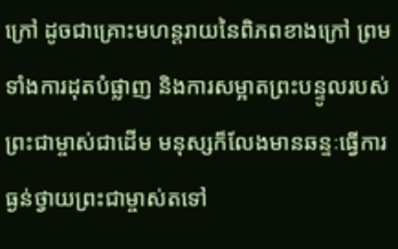ក្រៅ ដូចជាគ្រោះមហន្តរាយនៃពិភពខាងក្រៅ ព្រមទាំងការដុតបំផ្លាញ និងការសម្អាតព្រះបន្ទូលរបស់ព្រះជាម្ចាស់ជាដើម មនុស្សក៏លែងមានឆន្ទៈធ្វើការធ្ងន់ថ្វាយព្រះជាម្ចាស់តទៅ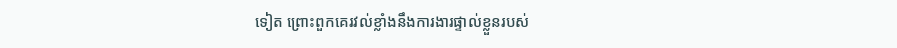ទៀត ព្រោះពួកគេរវល់ខ្លាំងនឹងការងារផ្ទាល់ខ្លួនរបស់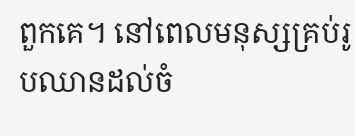ពួកគេ។ នៅពេលមនុស្សគ្រប់រូបឈានដល់ចំ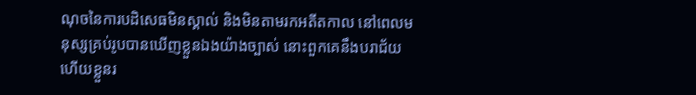ណុចនៃការបដិសេធមិនស្គាល់ និងមិនតាមរកអតីតកាល នៅពេលមនុស្សគ្រប់រូបបានឃើញខ្លួនឯងយ៉ាងច្បាស់ នោះពួកគេនឹងបរាជ័យ ហើយខ្លួនរ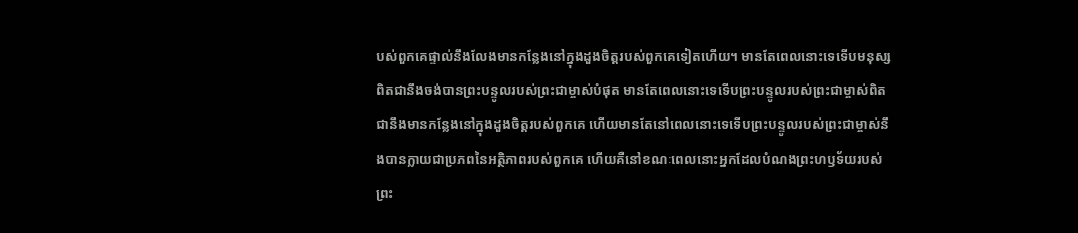បស់ពួកគេផ្ទាល់នឹងលែងមានកន្លែងនៅក្នុងដួងចិត្តរបស់ពួកគេទៀតហើយ។ មានតែពេលនោះទេទើបមនុស្សពិតជានឹងចង់បានព្រះបន្ទូលរបស់ព្រះជាម្ចាស់បំផុត មានតែពេលនោះទេទើបព្រះបន្ទូលរបស់ព្រះជាម្ចាស់ពិតជានឹងមានកន្លែងនៅក្នុងដួងចិត្តរបស់ពួកគេ ហើយមានតែនៅពេលនោះទេទើបព្រះបន្ទូលរបស់ព្រះជាម្ចាស់នឹងបានក្លាយជាប្រភពនៃអត្ថិភាពរបស់ពួកគេ ហើយគឺនៅខណៈពេលនោះអ្នកដែលបំណងព្រះហឫទ័យរបស់ព្រះ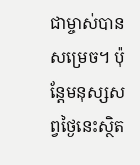ជាម្ចាស់បានសម្រេច។ ប៉ុន្តែមនុស្សសព្វថ្ងៃនេះស្ថិត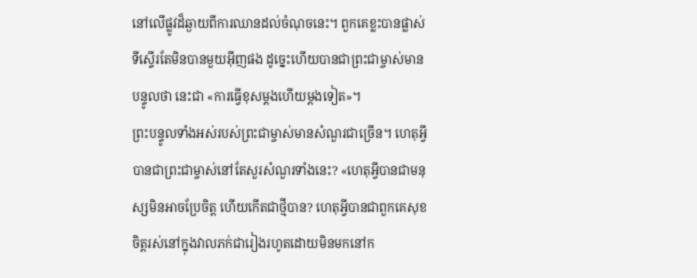នៅលើផ្លូវដ៏ឆ្ងាយពីការឈានដល់ចំណុចនេះ។ ពួកគេខ្លះបានផ្លាស់ទីស្ទើរតែមិនបានមួយអ៊ីញផង ដូច្នេះហើយបានជាព្រះជាម្ចាស់មានបន្ទូលថា នេះជា «ការធ្វើខុសម្ដងហើយម្ដងទៀត»។
ព្រះបន្ទូលទាំងអស់របស់ព្រះជាម្ចាស់មានសំណួរជាច្រើន។ ហេតុអ្វីបានជាព្រះជាម្ចាស់នៅតែសួរសំណួរទាំងនេះ? «ហេតុអ្វីបានជាមនុស្សមិនអាចប្រែចិត្ត ហើយកើតជាថ្មីបាន? ហេតុអ្វីបានជាពួកគេសុខចិត្តរស់នៅក្នុងវាលភក់ជារៀងរហូតដោយមិនមកនៅក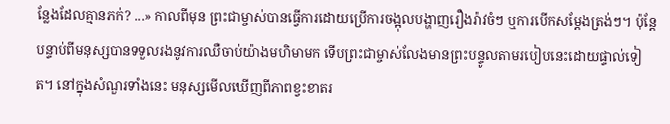ន្លែងដែលគ្មានភក់? ...» កាលពីមុន ព្រះជាម្ចាស់បានធ្វើការដោយប្រើការចង្អុលបង្ហាញរឿងរ៉ាវចំៗ ឬការបើកសម្ដែងត្រង់ៗ។ ប៉ុន្តែបន្ទាប់ពីមនុស្សបានទទួលរងនូវការឈឺចាប់យ៉ាងមហិមាមក ទើបព្រះជាម្ចាស់លែងមានព្រះបន្ទូលតាមរបៀបនេះដោយផ្ទាល់ទៀត។ នៅក្នុងសំណួរទាំងនេះ មនុស្សមើលឃើញពីភាពខ្វះខាតរ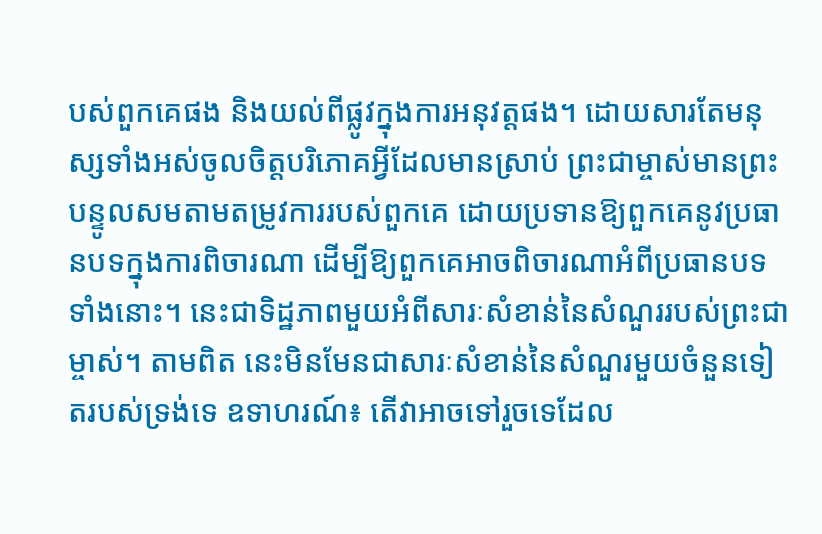បស់ពួកគេផង និងយល់ពីផ្លូវក្នុងការអនុវត្តផង។ ដោយសារតែមនុស្សទាំងអស់ចូលចិត្តបរិភោគអ្វីដែលមានស្រាប់ ព្រះជាម្ចាស់មានព្រះបន្ទូលសមតាមតម្រូវការរបស់ពួកគេ ដោយប្រទានឱ្យពួកគេនូវប្រធានបទក្នុងការពិចារណា ដើម្បីឱ្យពួកគេអាចពិចារណាអំពីប្រធានបទទាំងនោះ។ នេះជាទិដ្ឋភាពមួយអំពីសារៈសំខាន់នៃសំណួររបស់ព្រះជាម្ចាស់។ តាមពិត នេះមិនមែនជាសារៈសំខាន់នៃសំណួរមួយចំនួនទៀតរបស់ទ្រង់ទេ ឧទាហរណ៍៖ តើវាអាចទៅរួចទេដែល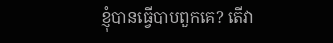ខ្ញុំបានធ្វើបាបពួកគេ? តើវា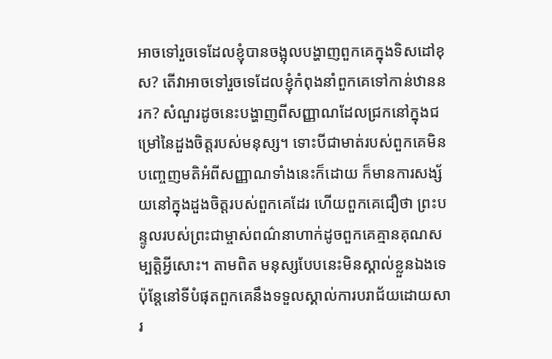អាចទៅរួចទេដែលខ្ញុំបានចង្អុលបង្ហាញពួកគេក្នុងទិសដៅខុស? តើវាអាចទៅរួចទេដែលខ្ញុំកំពុងនាំពួកគេទៅកាន់ឋាននរក? សំណួរដូចនេះបង្ហាញពីសញ្ញាណដែលជ្រកនៅក្នុងជម្រៅនៃដួងចិត្តរបស់មនុស្ស។ ទោះបីជាមាត់របស់ពួកគេមិនបញ្ចេញមតិអំពីសញ្ញាណទាំងនេះក៏ដោយ ក៏មានការសង្ស័យនៅក្នុងដួងចិត្តរបស់ពួកគេដែរ ហើយពួកគេជឿថា ព្រះបន្ទូលរបស់ព្រះជាម្ចាស់ពណ៌នាហាក់ដូចពួកគេគ្មានគុណសម្បត្តិអ្វីសោះ។ តាមពិត មនុស្សបែបនេះមិនស្គាល់ខ្លួនឯងទេ ប៉ុន្តែនៅទីបំផុតពួកគេនឹងទទួលស្គាល់ការបរាជ័យដោយសារ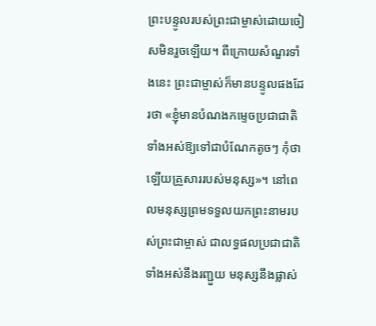ព្រះបន្ទូលរបស់ព្រះជាម្ចាស់ដោយចៀសមិនរួចឡើយ។ ពីក្រោយសំណួរទាំងនេះ ព្រះជាម្ចាស់ក៏មានបន្ទូលផងដែរថា «ខ្ញុំមានបំណងកម្ទេចប្រជាជាតិទាំងអស់ឱ្យទៅជាបំណែកតូចៗ កុំថាឡើយគ្រួសាររបស់មនុស្ស»។ នៅពេលមនុស្សព្រមទទួលយកព្រះនាមរបស់ព្រះជាម្ចាស់ ជាលទ្ធផលប្រជាជាតិទាំងអស់នឹងរញ្ជួយ មនុស្សនឹងផ្លាស់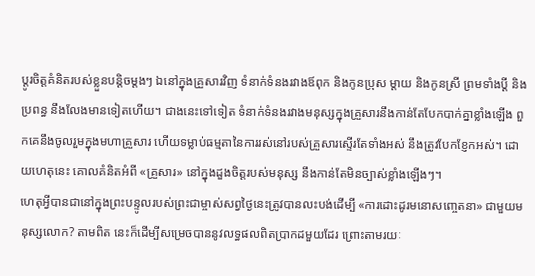ប្ដូរចិត្តគំនិតរបស់ខ្លួនបន្តិចម្តងៗ ឯនៅក្នុងគ្រួសារវិញ ទំនាក់ទំនងរវាងឪពុក និងកូនប្រុស ម្តាយ និងកូនស្រី ព្រមទាំងប្ដី និងប្រពន្ធ នឹងលែងមានទៀតហើយ។ ជាងនេះទៅទៀត ទំនាក់ទំនងរវាងមនុស្សក្នុងគ្រួសារនឹងកាន់តែបែកបាក់គ្នាខ្លាំងឡើង ពួកគេនឹងចូលរួមក្នុងមហាគ្រួសារ ហើយទម្លាប់ធម្មតានៃការរស់នៅរបស់គ្រួសារស្ទើរតែទាំងអស់ នឹងត្រូវបែកខ្ញែកអស់។ ដោយហេតុនេះ គោលគំនិតអំពី «គ្រួសារ» នៅក្នុងដួងចិត្តរបស់មនុស្ស នឹងកាន់តែមិនច្បាស់ខ្លាំងឡើងៗ។
ហេតុអ្វីបានជានៅក្នុងព្រះបន្ទូលរបស់ព្រះជាម្ចាស់សព្វថ្ងៃនេះត្រូវបានលះបង់ដើម្បី «ការដោះដូរមនោសញ្ចេតនា» ជាមួយមនុស្សលោក? តាមពិត នេះក៏ដើម្បីសម្រេចបាននូវលទ្ធផលពិតប្រាកដមួយដែរ ព្រោះតាមរយៈ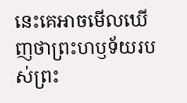នេះគេអាចមើលឃើញថាព្រះហឫទ័យរបស់ព្រះ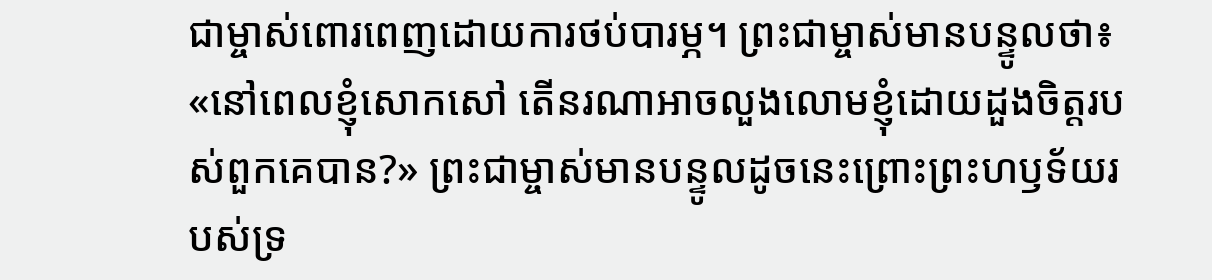ជាម្ចាស់ពោរពេញដោយការថប់បារម្ភ។ ព្រះជាម្ចាស់មានបន្ទូលថា៖ «នៅពេលខ្ញុំសោកសៅ តើនរណាអាចលួងលោមខ្ញុំដោយដួងចិត្តរបស់ពួកគេបាន?» ព្រះជាម្ចាស់មានបន្ទូលដូចនេះព្រោះព្រះហឫទ័យរបស់ទ្រ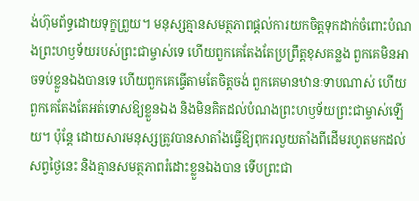ង់ហ៊ុមព័ទ្ធដោយទុក្ខព្រួយ។ មនុស្សគ្មានសមត្ថភាពផ្ដល់ការយកចិត្តទុកដាក់ចំពោះបំណងព្រះហឫទ័យរបស់ព្រះជាម្ចាស់ទេ ហើយពួកគេតែងតែប្រព្រឹត្តខុសគន្លង ពួកគេមិនអាចទប់ខ្លួនឯងបានទេ ហើយពួកគេធ្វើតាមតែចិត្តចង់ ពួកគេមានឋានៈទាបណាស់ ហើយពួកគេតែងតែអត់ទោសឱ្យខ្លួនឯង និងមិនគិតដល់បំណងព្រះហឫទ័យព្រះជាម្ចាស់ឡើយ។ ប៉ុន្តែ ដោយសារមនុស្សត្រូវបានសាតាំងធ្វើឱ្យពុករលួយតាំងពីដើមរហូតមកដល់សព្វថ្ងៃនេះ និងគ្មានសមត្ថភាពរំដោះខ្លួនឯងបាន ទើបព្រះជា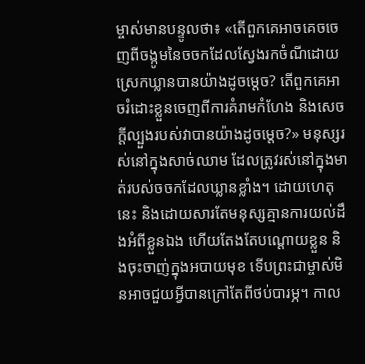ម្ចាស់មានបន្ទូលថា៖ «តើពួកគេអាចគេចចេញពីចង្កូមនៃចចកដែលស្វែងរកចំណីដោយស្រេកឃ្លានបានយ៉ាងដូចម្ដេច? តើពួកគេអាចរំដោះខ្លួនចេញពីការគំរាមកំហែង និងសេចក្ដីល្បួងរបស់វាបានយ៉ាងដូចម្ដេច?» មនុស្សរស់នៅក្នុងសាច់ឈាម ដែលត្រូវរស់នៅក្នុងមាត់របស់ចចកដែលឃ្លានខ្លាំង។ ដោយហេតុនេះ និងដោយសារតែមនុស្សគ្មានការយល់ដឹងអំពីខ្លួនឯង ហើយតែងតែបណ្ដោយខ្លួន និងចុះចាញ់ក្នុងអបាយមុខ ទើបព្រះជាម្ចាស់មិនអាចជួយអ្វីបានក្រៅតែពីថប់បារម្ភ។ កាល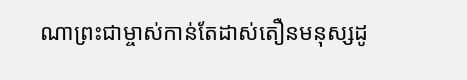ណាព្រះជាម្ចាស់កាន់តែដាស់តឿនមនុស្សដូ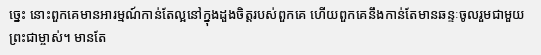ច្នេះ នោះពួកគេមានអារម្មណ៍កាន់តែល្អនៅក្នុងដួងចិត្តរបស់ពួកគេ ហើយពួកគេនឹងកាន់តែមានឆន្ទៈចូលរួមជាមួយព្រះជាម្ចាស់។ មានតែ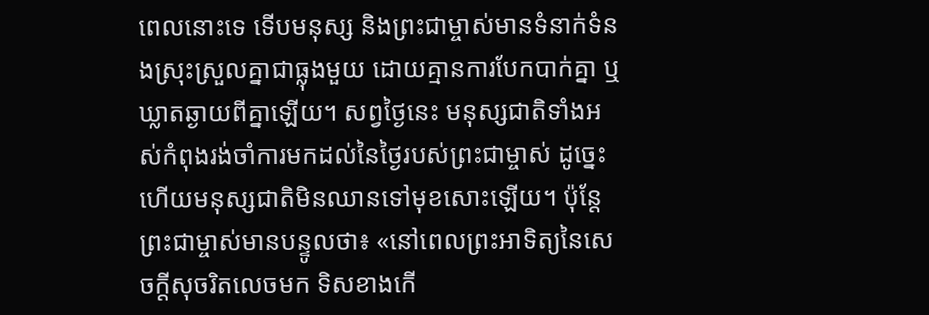ពេលនោះទេ ទើបមនុស្ស និងព្រះជាម្ចាស់មានទំនាក់ទំនងស្រុះស្រួលគ្នាជាធ្លុងមួយ ដោយគ្មានការបែកបាក់គ្នា ឬឃ្លាតឆ្ងាយពីគ្នាឡើយ។ សព្វថ្ងៃនេះ មនុស្សជាតិទាំងអស់កំពុងរង់ចាំការមកដល់នៃថ្ងៃរបស់ព្រះជាម្ចាស់ ដូច្នេះហើយមនុស្សជាតិមិនឈានទៅមុខសោះឡើយ។ ប៉ុន្តែ ព្រះជាម្ចាស់មានបន្ទូលថា៖ «នៅពេលព្រះអាទិត្យនៃសេចក្ដីសុចរិតលេចមក ទិសខាងកើ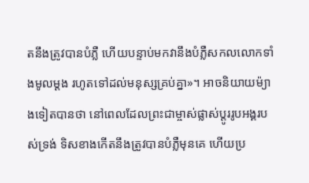តនឹងត្រូវបានបំភ្លឺ ហើយបន្ទាប់មកវានឹងបំភ្លឺសកលលោកទាំងមូលម្ដង រហូតទៅដល់មនុស្សគ្រប់គ្នា»។ អាចនិយាយម៉្យាងទៀតបានថា នៅពេលដែលព្រះជាម្ចាស់ផ្លាស់ប្ដូររូបអង្គរបស់ទ្រង់ ទិសខាងកើតនឹងត្រូវបានបំភ្លឺមុនគេ ហើយប្រ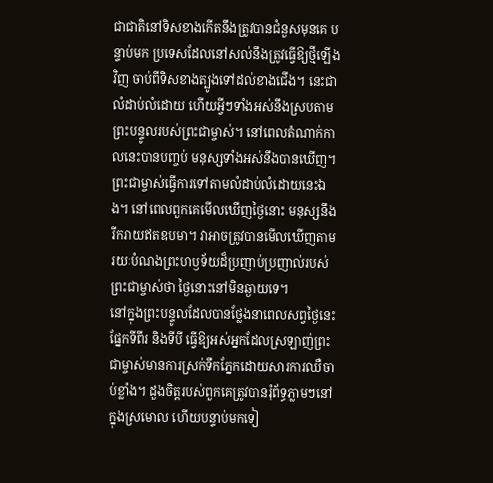ជាជាតិនៅទិសខាងកើតនឹងត្រូវបានជំនួសមុនគេ បន្ទាប់មក ប្រទេសដែលនៅសល់នឹងត្រូវធ្វើឱ្យថ្មីឡើងវិញ ចាប់ពីទិសខាងត្បូងទៅដល់ខាងជើង។ នេះជាលំដាប់លំដោយ ហើយអ្វីៗទាំងអស់នឹងស្របតាមព្រះបន្ទូលរបស់ព្រះជាម្ចាស់។ នៅពេលតំណាក់កាលនេះបានបញ្ចប់ មនុស្សទាំងអស់នឹងបានឃើញ។ ព្រះជាម្ចាស់ធ្វើការទៅតាមលំដាប់លំដោយនេះឯង។ នៅពេលពួកគេមើលឃើញថ្ងៃនោះ មនុស្សនឹងរីករាយឥតឧបមា។ វាអាចត្រូវបានមើលឃើញតាមរយៈបំណងព្រះហឫទ័យដ៏ប្រញាប់ប្រញាល់របស់ព្រះជាម្ចាស់ថា ថ្ងៃនោះនៅមិនឆ្ងាយទេ។
នៅក្នុងព្រះបន្ទូលដែលបានថ្លែងនាពេលសព្វថ្ងៃនេះ ផ្នែកទីពីរ និងទីបី ធ្វើឱ្យអស់អ្នកដែលស្រឡាញ់ព្រះជាម្ចាស់មានការស្រក់ទឹកភ្នែកដោយសារការឈឺចាប់ខ្លាំង។ ដួងចិត្តរបស់ពួកគេត្រូវបានរុំព័ទ្ធភ្លាមៗនៅក្នុងស្រមោល ហើយបន្ទាប់មកទៀ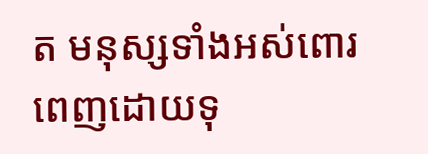ត មនុស្សទាំងអស់ពោរពេញដោយទុ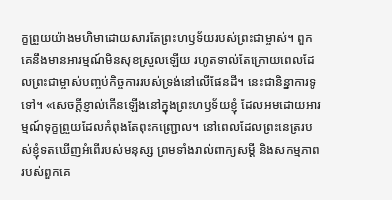ក្ខព្រួយយ៉ាងមហិមាដោយសារតែព្រះហឫទ័យរបស់ព្រះជាម្ចាស់។ ពួកគេនឹងមានអារម្មណ៍មិនសុខស្រួលឡើយ រហូតទាល់តែក្រោយពេលដែលព្រះជាម្ចាស់បញ្ចប់កិច្ចការរបស់ទ្រង់នៅលើផែនដី។ នេះជានិន្នាការទូទៅ។ «សេចក្ដីខ្ញាល់កើនឡើងនៅក្នុងព្រះហឫទ័យខ្ញុំ ដែលអមដោយអារម្មណ៍ទុក្ខព្រួយដែលកំពុងតែពុះកញ្ជ្រោល។ នៅពេលដែលព្រះនេត្ររបស់ខ្ញុំទតឃើញអំពើរបស់មនុស្ស ព្រមទាំងរាល់ពាក្យសម្ដី និងសកម្មភាពរបស់ពួកគេ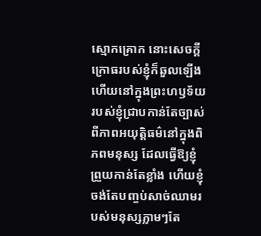ស្មោកគ្រោក នោះសេចក្ដីក្រោធរបស់ខ្ញុំក៏ឆួលឡើង ហើយនៅក្នុងព្រះហឫទ័យរបស់ខ្ញុំជ្រាបកាន់តែច្បាស់ពីភាពអយុត្តិធម៌នៅក្នុងពិភពមនុស្ស ដែលធ្វើឱ្យខ្ញុំព្រួយកាន់តែខ្លាំង ហើយខ្ញុំចង់តែបញ្ចប់សាច់ឈាមរបស់មនុស្សភ្លាមៗតែ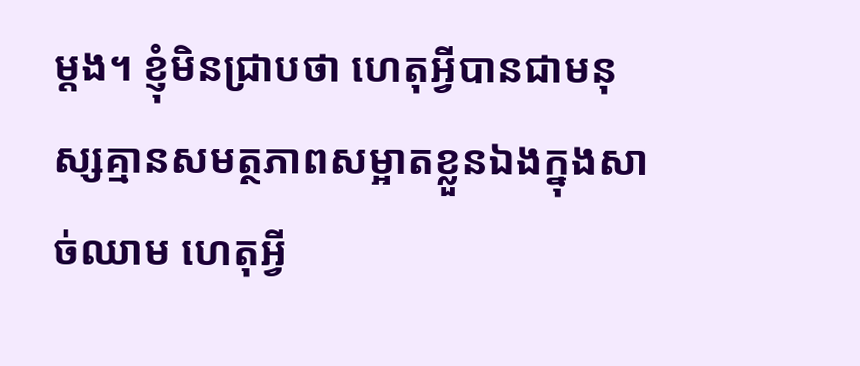ម្ដង។ ខ្ញុំមិនជ្រាបថា ហេតុអ្វីបានជាមនុស្សគ្មានសមត្ថភាពសម្អាតខ្លួនឯងក្នុងសាច់ឈាម ហេតុអ្វី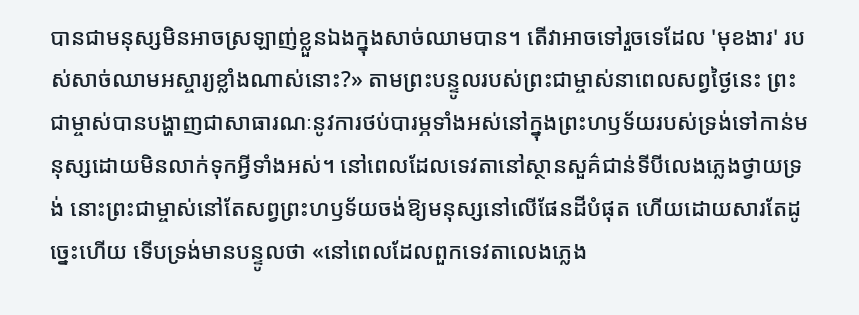បានជាមនុស្សមិនអាចស្រឡាញ់ខ្លួនឯងក្នុងសាច់ឈាមបាន។ តើវាអាចទៅរួចទេដែល 'មុខងារ' របស់សាច់ឈាមអស្ចារ្យខ្លាំងណាស់នោះ?» តាមព្រះបន្ទូលរបស់ព្រះជាម្ចាស់នាពេលសព្វថ្ងៃនេះ ព្រះជាម្ចាស់បានបង្ហាញជាសាធារណៈនូវការថប់បារម្ភទាំងអស់នៅក្នុងព្រះហឫទ័យរបស់ទ្រង់ទៅកាន់មនុស្សដោយមិនលាក់ទុកអ្វីទាំងអស់។ នៅពេលដែលទេវតានៅស្ថានសួគ៌ជាន់ទីបីលេងភ្លេងថ្វាយទ្រង់ នោះព្រះជាម្ចាស់នៅតែសព្វព្រះហឫទ័យចង់ឱ្យមនុស្សនៅលើផែនដីបំផុត ហើយដោយសារតែដូច្នេះហើយ ទើបទ្រង់មានបន្ទូលថា «នៅពេលដែលពួកទេវតាលេងភ្លេង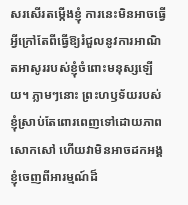សរសើរតម្កើងខ្ញុំ ការនេះមិនអាចធ្វើអ្វីក្រៅតែពីធ្វើឱ្យរំជួលនូវការអាណិតអាសូររបស់ខ្ញុំចំពោះមនុស្សឡើយ។ ភ្លាមៗនោះ ព្រះហឫទ័យរបស់ខ្ញុំស្រាប់តែពោរពេញទៅដោយភាពសោកសៅ ហើយវាមិនអាចដកអង្គខ្ញុំចេញពីអារម្មណ៍ដ៏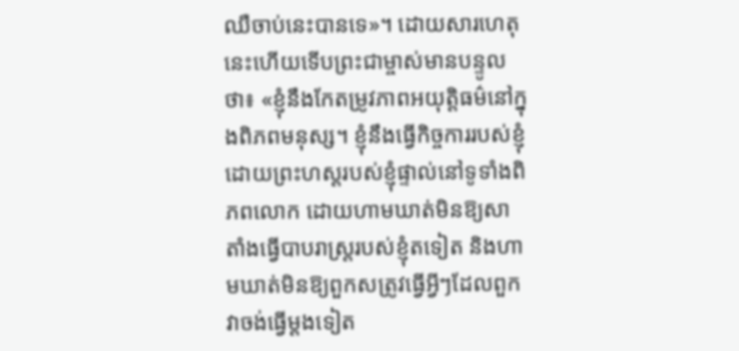ឈឺចាប់នេះបានទេ»។ ដោយសារហេតុនេះហើយទើបព្រះជាម្ចាស់មានបន្ទូលថា៖ «ខ្ញុំនឹងកែតម្រូវភាពអយុត្តិធម៌នៅក្នុងពិភពមនុស្ស។ ខ្ញុំនឹងធ្វើកិច្ចការរបស់ខ្ញុំដោយព្រះហស្ដរបស់ខ្ញុំផ្ទាល់នៅទូទាំងពិភពលោក ដោយហាមឃាត់មិនឱ្យសាតាំងធ្វើបាបរាស្ត្ររបស់ខ្ញុំតទៀត និងហាមឃាត់មិនឱ្យពួកសត្រូវធ្វើអ្វីៗដែលពួកវាចង់ធ្វើម្ដងទៀត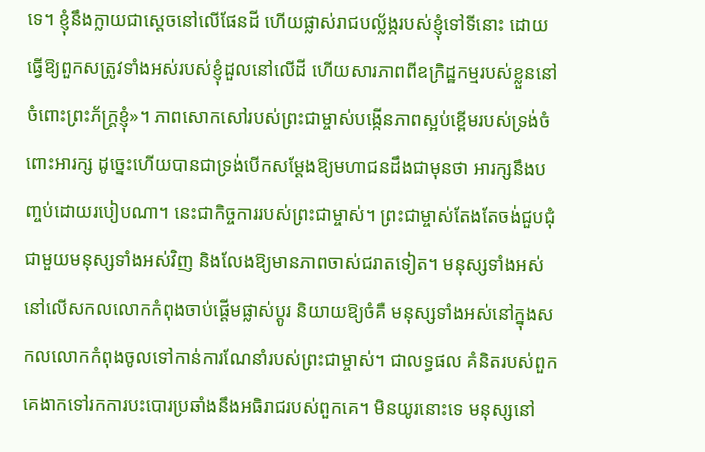ទេ។ ខ្ញុំនឹងក្លាយជាស្ដេចនៅលើផែនដី ហើយផ្លាស់រាជបល្ល័ង្ករបស់ខ្ញុំទៅទីនោះ ដោយធ្វើឱ្យពួកសត្រូវទាំងអស់របស់ខ្ញុំដួលនៅលើដី ហើយសារភាពពីឧក្រិដ្ឋកម្មរបស់ខ្លួននៅចំពោះព្រះភ័ក្រ្ដខ្ញុំ»។ ភាពសោកសៅរបស់ព្រះជាម្ចាស់បង្កើនភាពស្អប់ខ្ពើមរបស់ទ្រង់ចំពោះអារក្ស ដូច្នេះហើយបានជាទ្រង់បើកសម្ដែងឱ្យមហាជនដឹងជាមុនថា អារក្សនឹងបញ្ចប់ដោយរបៀបណា។ នេះជាកិច្ចការរបស់ព្រះជាម្ចាស់។ ព្រះជាម្ចាស់តែងតែចង់ជួបជុំជាមួយមនុស្សទាំងអស់វិញ និងលែងឱ្យមានភាពចាស់ជរាតទៀត។ មនុស្សទាំងអស់នៅលើសកលលោកកំពុងចាប់ផ្តើមផ្លាស់ប្តូរ និយាយឱ្យចំគឺ មនុស្សទាំងអស់នៅក្នុងសកលលោកកំពុងចូលទៅកាន់ការណែនាំរបស់ព្រះជាម្ចាស់។ ជាលទ្ធផល គំនិតរបស់ពួកគេងាកទៅរកការបះបោរប្រឆាំងនឹងអធិរាជរបស់ពួកគេ។ មិនយូរនោះទេ មនុស្សនៅ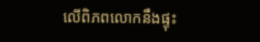លើពិភពលោកនឹងផ្ទុះ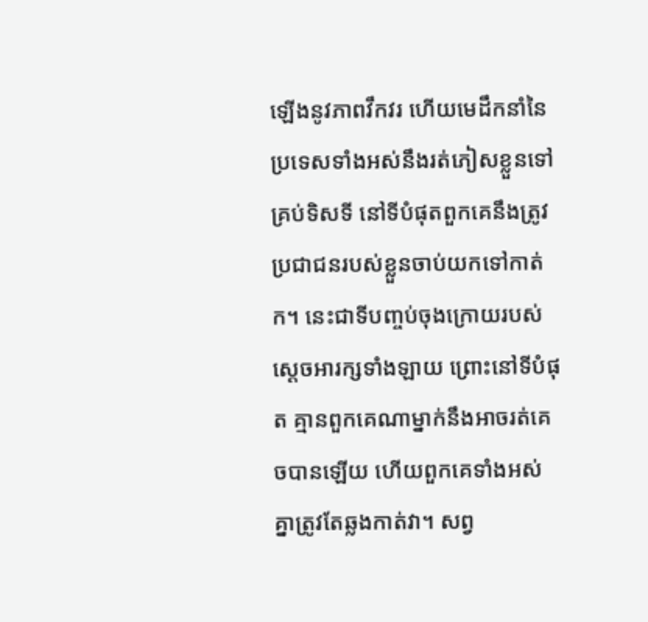ឡើងនូវភាពវឹកវរ ហើយមេដឹកនាំនៃប្រទេសទាំងអស់នឹងរត់ភៀសខ្លួនទៅគ្រប់ទិសទី នៅទីបំផុតពួកគេនឹងត្រូវប្រជាជនរបស់ខ្លួនចាប់យកទៅកាត់ក។ នេះជាទីបញ្ចប់ចុងក្រោយរបស់ស្ដេចអារក្សទាំងឡាយ ព្រោះនៅទីបំផុត គ្មានពួកគេណាម្នាក់នឹងអាចរត់គេចបានឡើយ ហើយពួកគេទាំងអស់គ្នាត្រូវតែឆ្លងកាត់វា។ សព្វ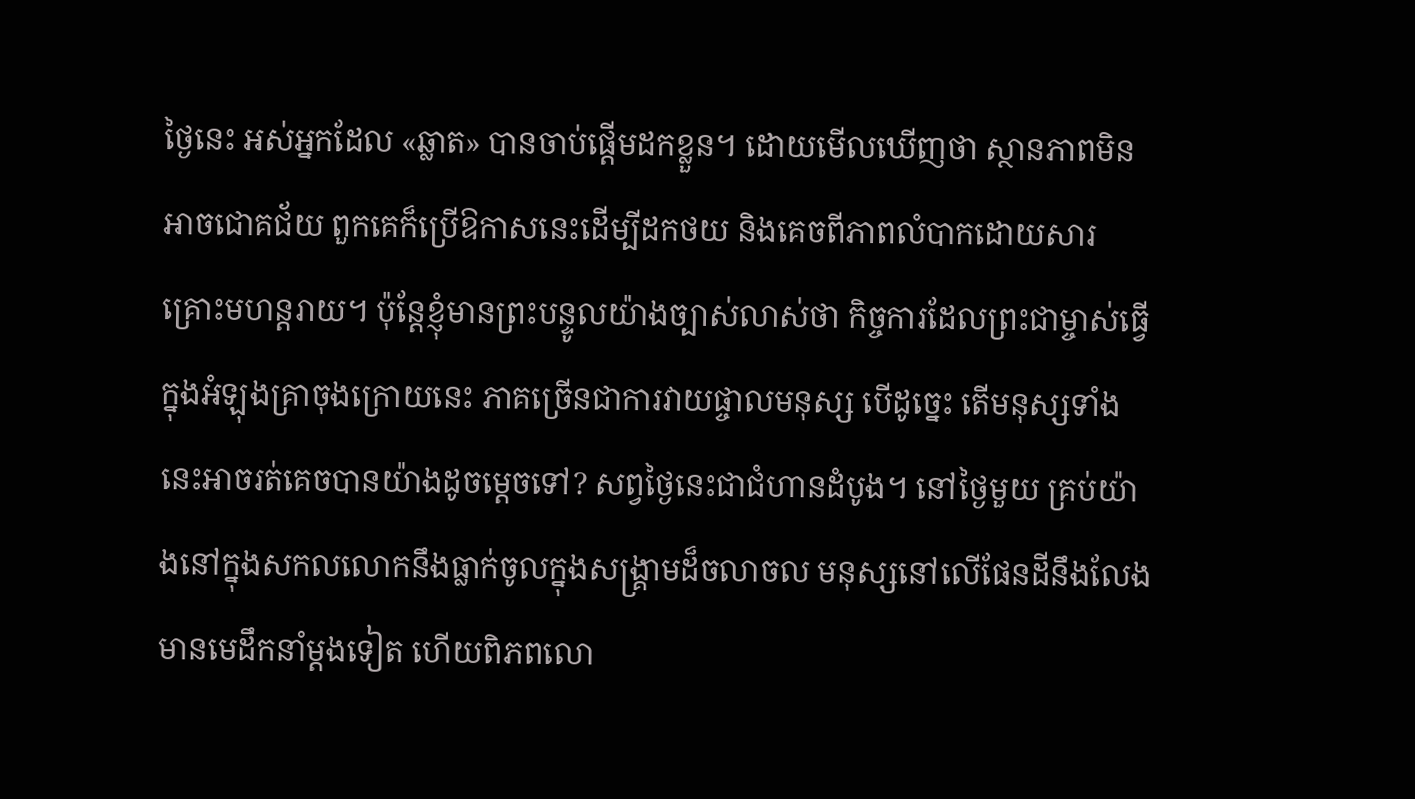ថ្ងៃនេះ អស់អ្នកដែល «ឆ្លាត» បានចាប់ផ្តើមដកខ្លួន។ ដោយមើលឃើញថា ស្ថានភាពមិនអាចជោគជ័យ ពួកគេក៏ប្រើឱកាសនេះដើម្បីដកថយ និងគេចពីភាពលំបាកដោយសារគ្រោះមហន្តរាយ។ ប៉ុន្តែខ្ញុំមានព្រះបន្ទូលយ៉ាងច្បាស់លាស់ថា កិច្ចការដែលព្រះជាម្ចាស់ធ្វើក្នុងអំឡុងគ្រាចុងក្រោយនេះ ភាគច្រើនជាការវាយផ្ចាលមនុស្ស បើដូច្នេះ តើមនុស្សទាំងនេះអាចរត់គេចបានយ៉ាងដូចម្ដេចទៅ? សព្វថ្ងៃនេះជាជំហានដំបូង។ នៅថ្ងៃមួយ គ្រប់យ៉ាងនៅក្នុងសកលលោកនឹងធ្លាក់ចូលក្នុងសង្គ្រាមដ៏ចលាចល មនុស្សនៅលើផែនដីនឹងលែងមានមេដឹកនាំម្ដងទៀត ហើយពិភពលោ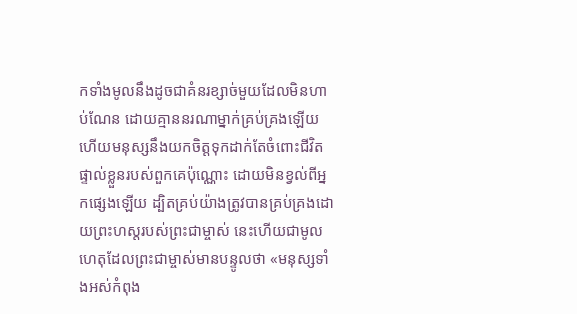កទាំងមូលនឹងដូចជាគំនរខ្សាច់មួយដែលមិនហាប់ណែន ដោយគ្មាននរណាម្នាក់គ្រប់គ្រងឡើយ ហើយមនុស្សនឹងយកចិត្តទុកដាក់តែចំពោះជីវិតផ្ទាល់ខ្លួនរបស់ពួកគេប៉ុណ្ណោះ ដោយមិនខ្វល់ពីអ្នកផ្សេងឡើយ ដ្បិតគ្រប់យ៉ាងត្រូវបានគ្រប់គ្រងដោយព្រះហស្តរបស់ព្រះជាម្ចាស់ នេះហើយជាមូលហេតុដែលព្រះជាម្ចាស់មានបន្ទូលថា «មនុស្សទាំងអស់កំពុង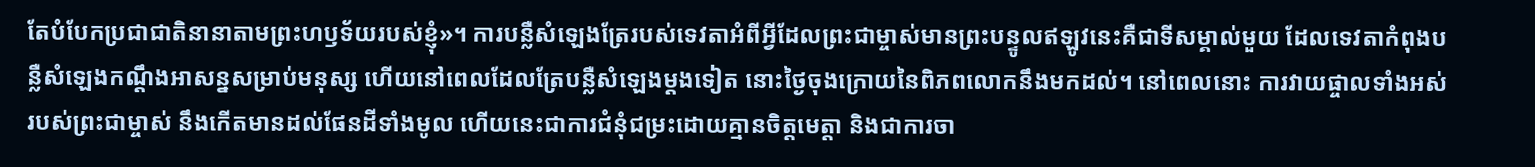តែបំបែកប្រជាជាតិនានាតាមព្រះហឫទ័យរបស់ខ្ញុំ»។ ការបន្លឺសំឡេងត្រែរបស់ទេវតាអំពីអ្វីដែលព្រះជាម្ចាស់មានព្រះបន្ទូលឥឡូវនេះគឺជាទីសម្គាល់មួយ ដែលទេវតាកំពុងបន្លឺសំឡេងកណ្ដឹងអាសន្នសម្រាប់មនុស្ស ហើយនៅពេលដែលត្រែបន្លឺសំឡេងម្ដងទៀត នោះថ្ងៃចុងក្រោយនៃពិភពលោកនឹងមកដល់។ នៅពេលនោះ ការវាយផ្ចាលទាំងអស់របស់ព្រះជាម្ចាស់ នឹងកើតមានដល់ផែនដីទាំងមូល ហើយនេះជាការជំនុំជម្រះដោយគ្មានចិត្តមេត្តា និងជាការចា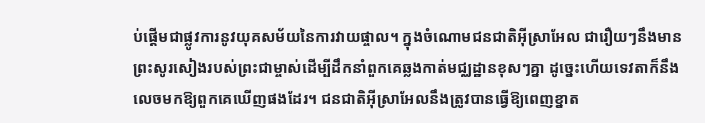ប់ផ្ដើមជាផ្លូវការនូវយុគសម័យនៃការវាយផ្ចាល។ ក្នុងចំណោមជនជាតិអ៊ីស្រាអែល ជារឿយៗនឹងមានព្រះសូរសៀងរបស់ព្រះជាម្ចាស់ដើម្បីដឹកនាំពួកគេឆ្លងកាត់មជ្ឈដ្ឋានខុសៗគ្នា ដូច្នេះហើយទេវតាក៏នឹងលេចមកឱ្យពួកគេឃើញផងដែរ។ ជនជាតិអ៊ីស្រាអែលនឹងត្រូវបានធ្វើឱ្យពេញខ្នាត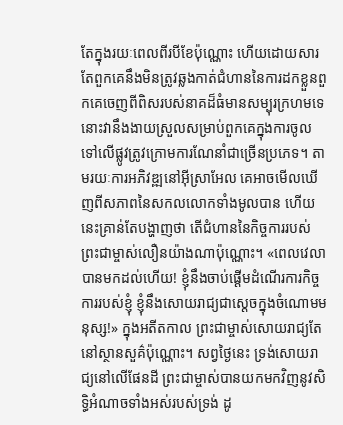តែក្នុងរយៈពេលពីរបីខែប៉ុណ្ណោះ ហើយដោយសារតែពួកគេនឹងមិនត្រូវឆ្លងកាត់ជំហាននៃការដកខ្លួនពួកគេចេញពីពិសរបស់នាគដ៏ធំមានសម្បុរក្រហមទេ នោះវានឹងងាយស្រួលសម្រាប់ពួកគេក្នុងការចូលទៅលើផ្លូវត្រូវក្រោមការណែនាំជាច្រើនប្រភេទ។ តាមរយៈការអភិវឌ្ឍនៅអ៊ីស្រាអែល គេអាចមើលឃើញពីសភាពនៃសកលលោកទាំងមូលបាន ហើយនេះគ្រាន់តែបង្ហាញថា តើជំហាននៃកិច្ចការរបស់ព្រះជាម្ចាស់លឿនយ៉ាងណាប៉ុណ្ណោះ។ «ពេលវេលាបានមកដល់ហើយ! ខ្ញុំនឹងចាប់ផ្ដើមដំណើរការកិច្ចការរបស់ខ្ញុំ ខ្ញុំនឹងសោយរាជ្យជាស្ដេចក្នុងចំណោមមនុស្ស!» ក្នុងអតីតកាល ព្រះជាម្ចាស់សោយរាជ្យតែនៅស្ថានសួគ៌ប៉ុណ្ណោះ។ សព្វថ្ងៃនេះ ទ្រង់សោយរាជ្យនៅលើផែនដី ព្រះជាម្ចាស់បានយកមកវិញនូវសិទ្ធិអំណាចទាំងអស់របស់ទ្រង់ ដូ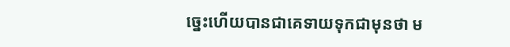ច្នេះហើយបានជាគេទាយទុកជាមុនថា ម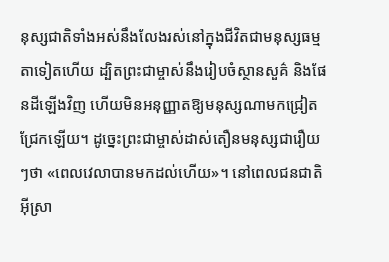នុស្សជាតិទាំងអស់នឹងលែងរស់នៅក្នុងជីវិតជាមនុស្សធម្មតាទៀតហើយ ដ្បិតព្រះជាម្ចាស់នឹងរៀបចំស្ថានសួគ៌ និងផែនដីឡើងវិញ ហើយមិនអនុញ្ញាតឱ្យមនុស្សណាមកជ្រៀតជ្រែកឡើយ។ ដូច្នេះព្រះជាម្ចាស់ដាស់តឿនមនុស្សជារឿយៗថា «ពេលវេលាបានមកដល់ហើយ»។ នៅពេលជនជាតិអ៊ីស្រា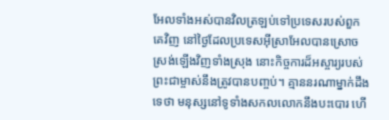អែលទាំងអស់បានវិលត្រឡប់ទៅប្រទេសរបស់ពួកគេវិញ នៅថ្ងៃដែលប្រទេសអ៊ីស្រាអែលបានស្រោចស្រង់ឡើងវិញទាំងស្រុង នោះកិច្ចការដ៏អស្ចារ្យរបស់ព្រះជាម្ចាស់នឹងត្រូវបានបញ្ចប់។ គ្មាននរណាម្នាក់ដឹងទេថា មនុស្សនៅទូទាំងសកលលោកនឹងបះបោរ ហើ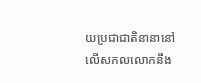យប្រជាជាតិនានានៅលើសកលលោកនឹង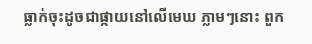ធ្លាក់ចុះដូចជាផ្កាយនៅលើមេឃ ភ្លាមៗនោះ ពួក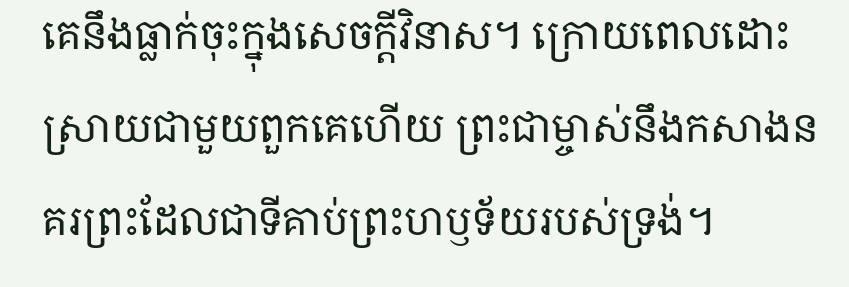គេនឹងធ្លាក់ចុះក្នុងសេចក្ដីវិនាស។ ក្រោយពេលដោះស្រាយជាមួយពួកគេហើយ ព្រះជាម្ចាស់នឹងកសាងនគរព្រះដែលជាទីគាប់ព្រះហឫទ័យរបស់ទ្រង់។